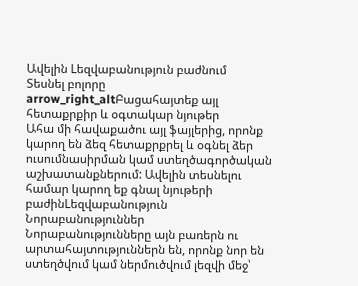Ավելին Lեզվաբանություն բաժնում
Տեսնել բոլորը arrow_right_altԲացահայտեք այլ հետաքրքիր և օգտակար նյութեր
Ահա մի հավաքածու այլ ֆայլերից, որոնք կարող են ձեզ հետաքրքրել և օգնել ձեր ուսումնասիրման կամ ստեղծագործական աշխատանքներում: Ավելին տեսնելու համար կարող եք գնալ նյութերի բաժինLեզվաբանություն
Նորաբանություններ
Նորաբանությունները այն բառերն ու արտահայտություններն են, որոնք նոր են ստեղծվում կամ ներմուծվում լեզվի մեջ՝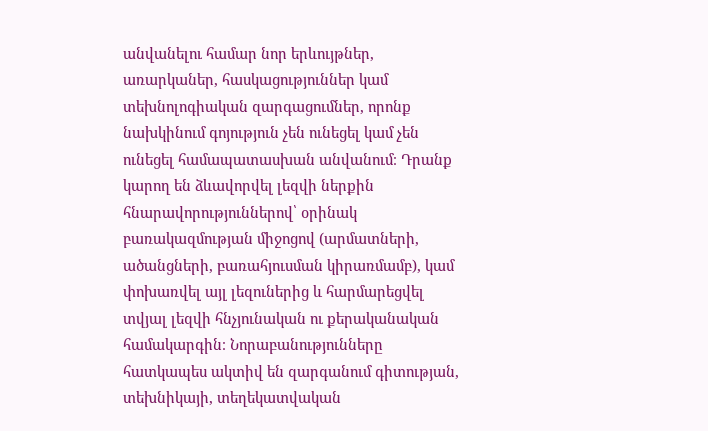անվանելու համար նոր երևույթներ, առարկաներ, հասկացություններ կամ տեխնոլոգիական զարգացումներ, որոնք նախկինում գոյություն չեն ունեցել կամ չեն ունեցել համապատասխան անվանում։ Դրանք կարող են ձևավորվել լեզվի ներքին հնարավորություններով՝ օրինակ բառակազմության միջոցով (արմատների, ածանցների, բառահյուսման կիրառմամբ), կամ փոխառվել այլ լեզուներից և հարմարեցվել տվյալ լեզվի հնչյունական ու քերականական համակարգին։ Նորաբանությունները հատկապես ակտիվ են զարգանում գիտության, տեխնիկայի, տեղեկատվական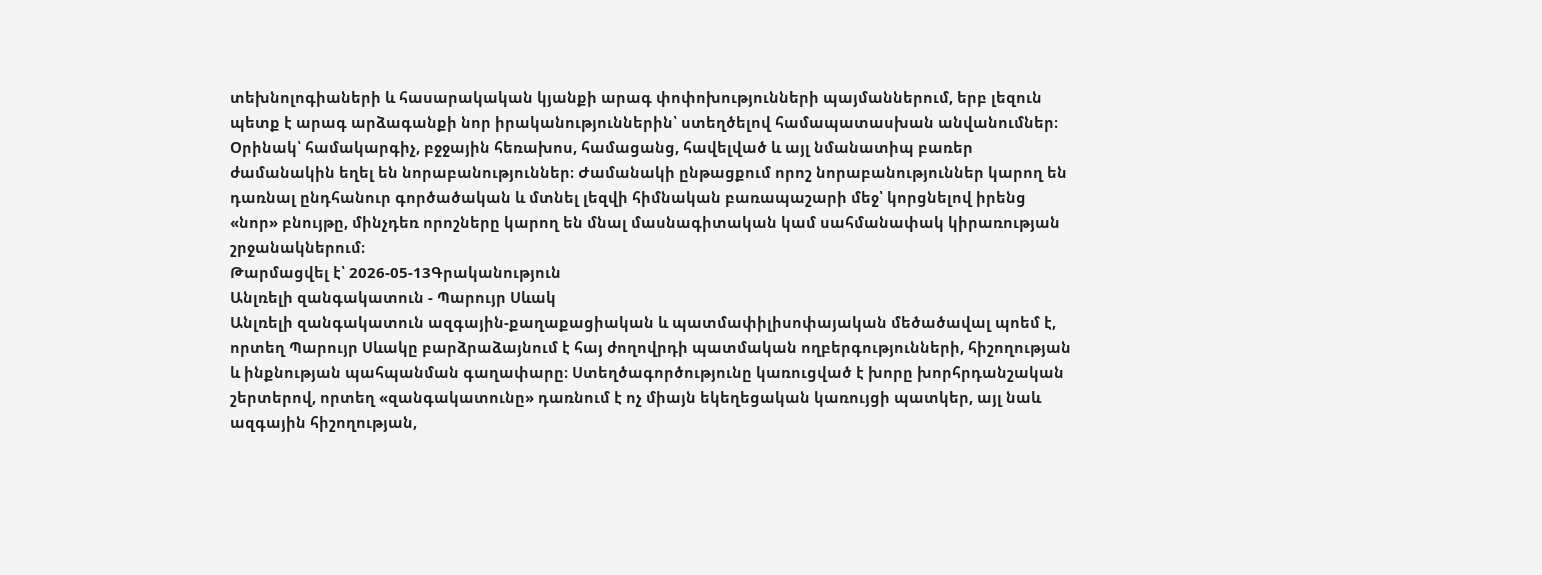տեխնոլոգիաների և հասարակական կյանքի արագ փոփոխությունների պայմաններում, երբ լեզուն պետք է արագ արձագանքի նոր իրականություններին՝ ստեղծելով համապատասխան անվանումներ։ Օրինակ՝ համակարգիչ, բջջային հեռախոս, համացանց, հավելված և այլ նմանատիպ բառեր ժամանակին եղել են նորաբանություններ։ Ժամանակի ընթացքում որոշ նորաբանություններ կարող են դառնալ ընդհանուր գործածական և մտնել լեզվի հիմնական բառապաշարի մեջ՝ կորցնելով իրենց «նոր» բնույթը, մինչդեռ որոշները կարող են մնալ մասնագիտական կամ սահմանափակ կիրառության շրջանակներում։
Թարմացվել է՝ 2026-05-13Գրականություն
Անլռելի զանգակատուն - Պարույր Սևակ
Անլռելի զանգակատուն ազգային-քաղաքացիական և պատմափիլիսոփայական մեծածավալ պոեմ է, որտեղ Պարույր Սևակը բարձրաձայնում է հայ ժողովրդի պատմական ողբերգությունների, հիշողության և ինքնության պահպանման գաղափարը։ Ստեղծագործությունը կառուցված է խորը խորհրդանշական շերտերով, որտեղ «զանգակատունը» դառնում է ոչ միայն եկեղեցական կառույցի պատկեր, այլ նաև ազգային հիշողության,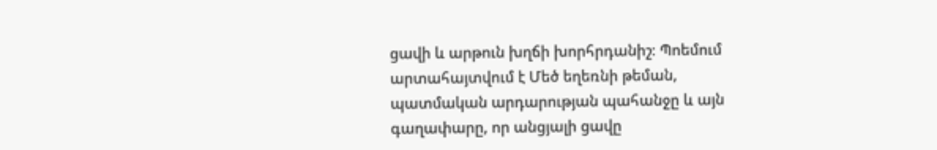ցավի և արթուն խղճի խորհրդանիշ։ Պոեմում արտահայտվում է Մեծ եղեռնի թեման, պատմական արդարության պահանջը և այն գաղափարը, որ անցյալի ցավը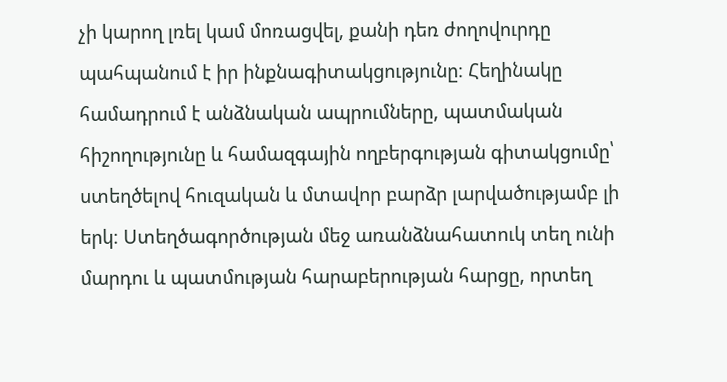չի կարող լռել կամ մոռացվել, քանի դեռ ժողովուրդը պահպանում է իր ինքնագիտակցությունը։ Հեղինակը համադրում է անձնական ապրումները, պատմական հիշողությունը և համազգային ողբերգության գիտակցումը՝ ստեղծելով հուզական և մտավոր բարձր լարվածությամբ լի երկ։ Ստեղծագործության մեջ առանձնահատուկ տեղ ունի մարդու և պատմության հարաբերության հարցը, որտեղ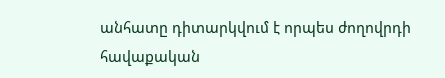անհատը դիտարկվում է որպես ժողովրդի հավաքական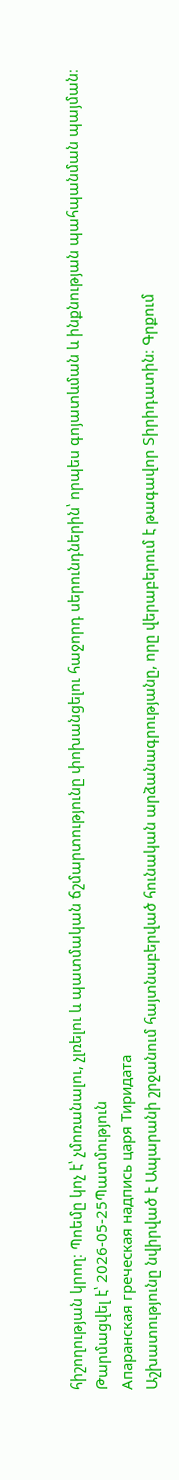հիշողության կրող։ Պոեմը կոչ է՝ չմոռանալու, չլռելու և պատմական ճշմարտությունը փոխանցելու հաջորդ սերունդներին՝ որպես գոյատևման և ինքնության պահպանման պայման։
Թարմացվել է՝ 2026-05-25Պատմություն
Апаранская греческая надпись царя Тиридата
Աշխատությունը նվիրված է Ապարանի շրջանում հայտնաբերված հունական արձանագրությանը, որը վերաբերում է թագավոր Տիրիդատին։ Գրքում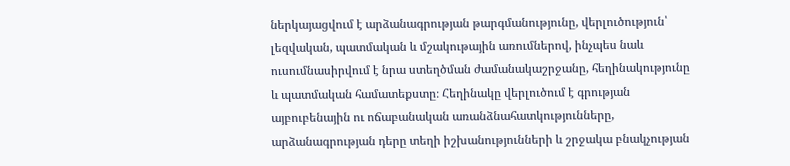ներկայացվում է արձանագրության թարգմանությունը, վերլուծություն՝ լեզվական, պատմական և մշակութային առումներով, ինչպես նաև ուսումնասիրվում է նրա ստեղծման ժամանակաշրջանը, հեղինակությունը և պատմական համատեքստը։ Հեղինակը վերլուծում է գրության այբուբենային ու ոճաբանական առանձնահատկությունները, արձանագրության դերը տեղի իշխանությունների և շրջակա բնակչության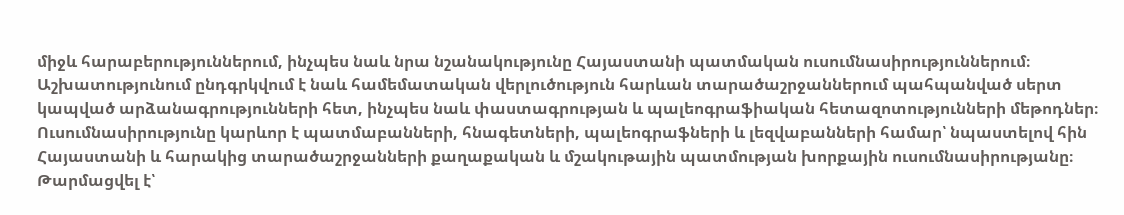միջև հարաբերություններում, ինչպես նաև նրա նշանակությունը Հայաստանի պատմական ուսումնասիրություններում։ Աշխատությունում ընդգրկվում է նաև համեմատական վերլուծություն հարևան տարածաշրջաններում պահպանված սերտ կապված արձանագրությունների հետ, ինչպես նաև փաստագրության և պալեոգրաֆիական հետազոտությունների մեթոդներ։ Ուսումնասիրությունը կարևոր է պատմաբանների, հնագետների, պալեոգրաֆների և լեզվաբանների համար՝ նպաստելով հին Հայաստանի և հարակից տարածաշրջանների քաղաքական և մշակութային պատմության խորքային ուսումնասիրությանը։
Թարմացվել է՝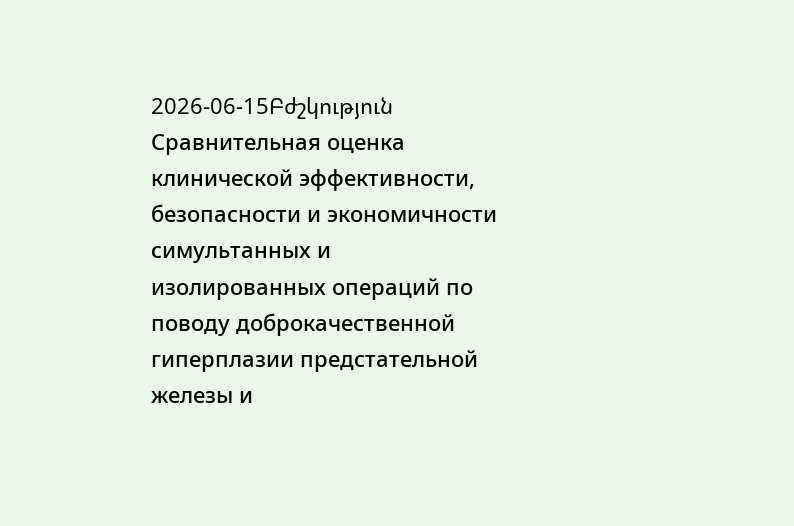2026-06-15Բժշկություն
Сравнительная оценка клинической эффективности, безопасности и экономичности симультанных и изолированных операций по поводу доброкачественной гиперплазии предстательной железы и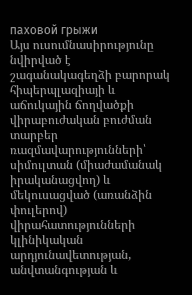паховой грыжи
Այս ուսումնասիրությունը նվիրված է շագանակագեղձի բարորակ հիպերպլազիայի և աճուկային ճողվածքի վիրաբուժական բուժման տարբեր ռազմավարությունների՝ սիմուլտան (միաժամանակ իրականացվող) և մեկուսացված (առանձին փուլերով) վիրահատությունների կլինիկական արդյունավետության, անվտանգության և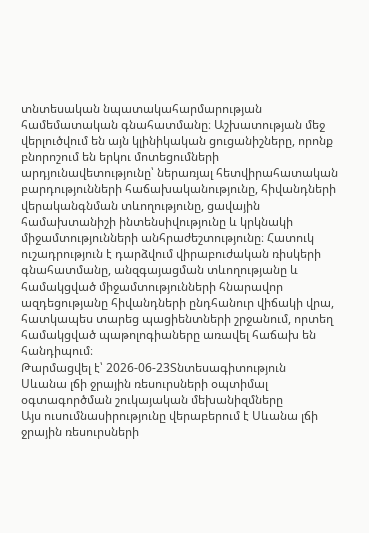տնտեսական նպատակահարմարության համեմատական գնահատմանը։ Աշխատության մեջ վերլուծվում են այն կլինիկական ցուցանիշները, որոնք բնորոշում են երկու մոտեցումների արդյունավետությունը՝ ներառյալ հետվիրահատական բարդությունների հաճախականությունը, հիվանդների վերականգնման տևողությունը, ցավային համախտանիշի ինտենսիվությունը և կրկնակի միջամտությունների անհրաժեշտությունը։ Հատուկ ուշադրություն է դարձվում վիրաբուժական ռիսկերի գնահատմանը, անզգայացման տևողությանը և համակցված միջամտությունների հնարավոր ազդեցությանը հիվանդների ընդհանուր վիճակի վրա, հատկապես տարեց պացիենտների շրջանում, որտեղ համակցված պաթոլոգիաները առավել հաճախ են հանդիպում։
Թարմացվել է՝ 2026-06-23Տնտեսագիտություն
Սևանա լճի ջրային ռեսուրսների օպտիմալ օգտագործման շուկայական մեխանիզմները
Այս ուսումնասիրությունը վերաբերում է Սևանա լճի ջրային ռեսուրսների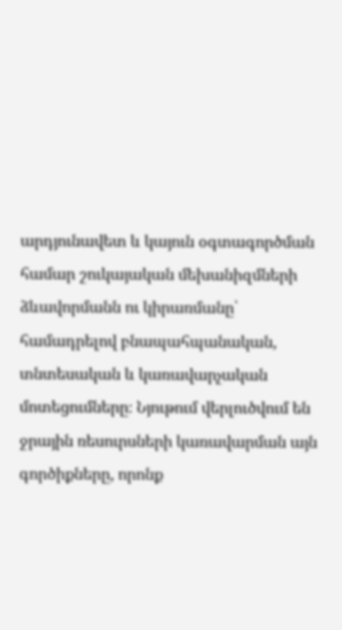արդյունավետ և կայուն օգտագործման համար շուկայական մեխանիզմների ձևավորմանն ու կիրառմանը՝ համադրելով բնապահպանական, տնտեսական և կառավարչական մոտեցումները։ Նյութում վերլուծվում են ջրային ռեսուրսների կառավարման այն գործիքները, որոնք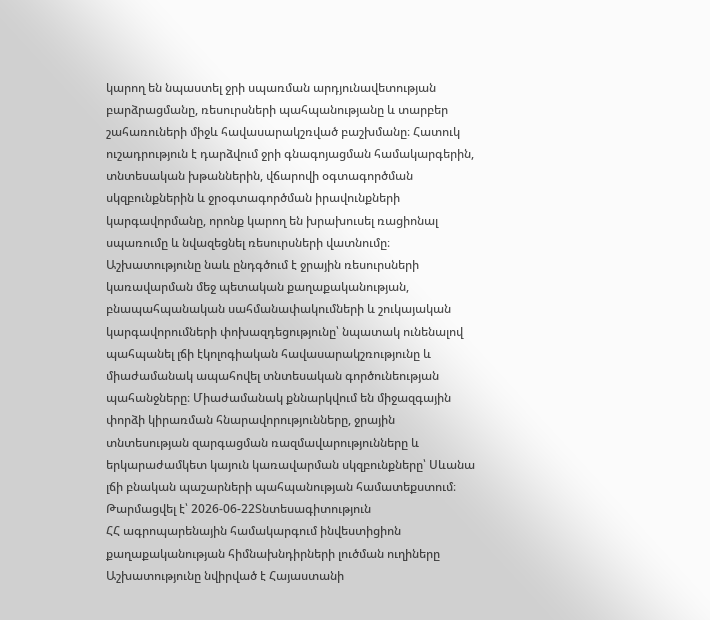կարող են նպաստել ջրի սպառման արդյունավետության բարձրացմանը, ռեսուրսների պահպանությանը և տարբեր շահառուների միջև հավասարակշռված բաշխմանը։ Հատուկ ուշադրություն է դարձվում ջրի գնագոյացման համակարգերին, տնտեսական խթաններին, վճարովի օգտագործման սկզբունքներին և ջրօգտագործման իրավունքների կարգավորմանը, որոնք կարող են խրախուսել ռացիոնալ սպառումը և նվազեցնել ռեսուրսների վատնումը։ Աշխատությունը նաև ընդգծում է ջրային ռեսուրսների կառավարման մեջ պետական քաղաքականության, բնապահպանական սահմանափակումների և շուկայական կարգավորումների փոխազդեցությունը՝ նպատակ ունենալով պահպանել լճի էկոլոգիական հավասարակշռությունը և միաժամանակ ապահովել տնտեսական գործունեության պահանջները։ Միաժամանակ քննարկվում են միջազգային փորձի կիրառման հնարավորությունները, ջրային տնտեսության զարգացման ռազմավարությունները և երկարաժամկետ կայուն կառավարման սկզբունքները՝ Սևանա լճի բնական պաշարների պահպանության համատեքստում։
Թարմացվել է՝ 2026-06-22Տնտեսագիտություն
ՀՀ ագրոպարենային համակարգում ինվեստիցիոն քաղաքականության հիմնախնդիրների լուծման ուղիները
Աշխատությունը նվիրված է Հայաստանի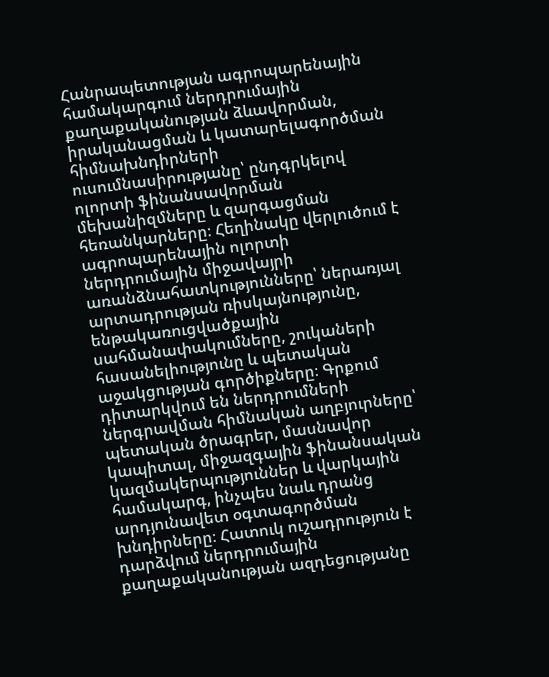Հանրապետության ագրոպարենային համակարգում ներդրումային քաղաքականության ձևավորման, իրականացման և կատարելագործման հիմնախնդիրների ուսումնասիրությանը՝ ընդգրկելով ոլորտի ֆինանսավորման մեխանիզմները և զարգացման հեռանկարները։ Հեղինակը վերլուծում է ագրոպարենային ոլորտի ներդրումային միջավայրի առանձնահատկությունները՝ ներառյալ արտադրության ռիսկայնությունը, ենթակառուցվածքային սահմանափակումները, շուկաների հասանելիությունը և պետական աջակցության գործիքները։ Գրքում դիտարկվում են ներդրումների ներգրավման հիմնական աղբյուրները՝ պետական ծրագրեր, մասնավոր կապիտալ, միջազգային ֆինանսական կազմակերպություններ և վարկային համակարգ, ինչպես նաև դրանց արդյունավետ օգտագործման խնդիրները։ Հատուկ ուշադրություն է դարձվում ներդրումային քաղաքականության ազդեցությանը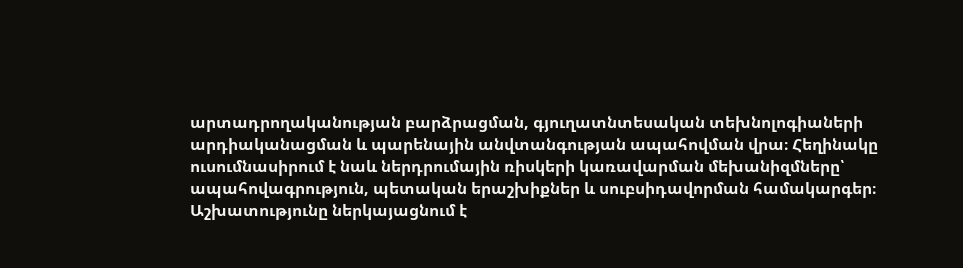արտադրողականության բարձրացման, գյուղատնտեսական տեխնոլոգիաների արդիականացման և պարենային անվտանգության ապահովման վրա։ Հեղինակը ուսումնասիրում է նաև ներդրումային ռիսկերի կառավարման մեխանիզմները՝ ապահովագրություն, պետական երաշխիքներ և սուբսիդավորման համակարգեր։ Աշխատությունը ներկայացնում է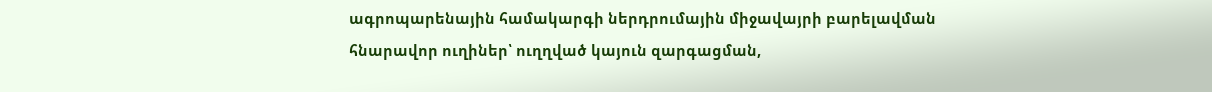ագրոպարենային համակարգի ներդրումային միջավայրի բարելավման հնարավոր ուղիներ՝ ուղղված կայուն զարգացման,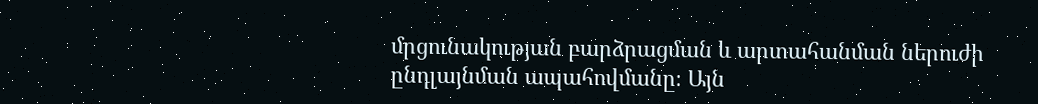մրցունակության բարձրացման և արտահանման ներուժի ընդլայնման ապահովմանը։ Այն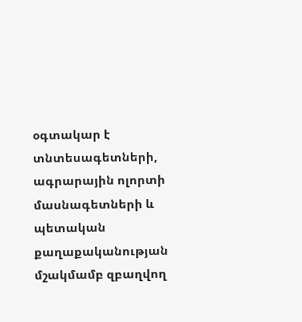օգտակար է տնտեսագետների, ագրարային ոլորտի մասնագետների և պետական քաղաքականության մշակմամբ զբաղվող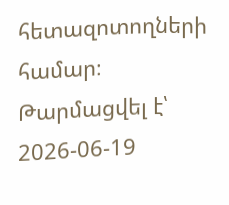հետազոտողների համար։
Թարմացվել է՝ 2026-06-19